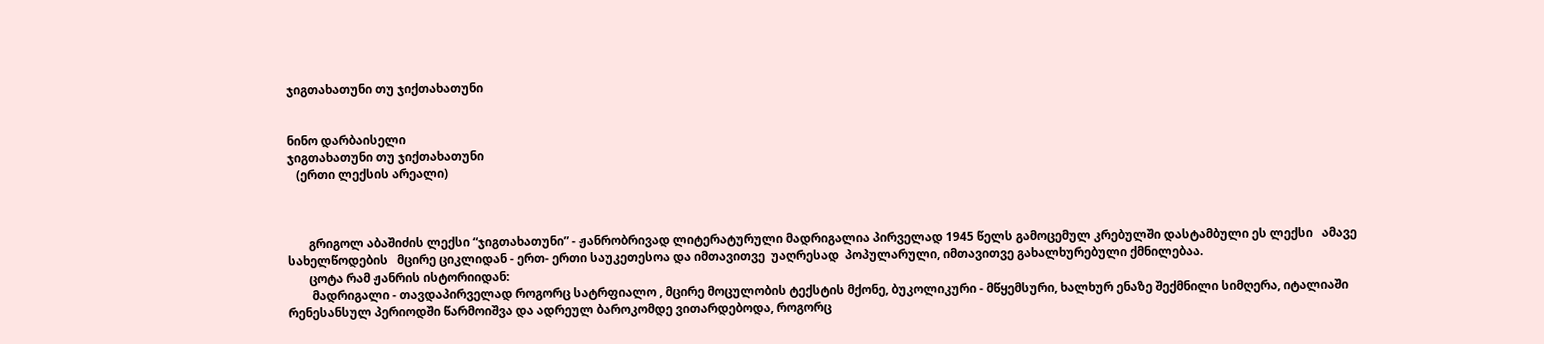ჯიგთახათუნი თუ ჯიქთახათუნი


ნინო დარბაისელი
ჯიგთახათუნი თუ ჯიქთახათუნი
   (ერთი ლექსის არეალი)



       გრიგოლ აბაშიძის ლექსი “ჯიგთახათუნი” - ჟანრობრივად ლიტერატურული მადრიგალია პირველად 1945 წელს გამოცემულ კრებულში დასტამბული ეს ლექსი   ამავე სახელწოდების   მცირე ციკლიდან - ერთ- ერთი საუკეთესოა და იმთავითვე  უაღრესად  პოპულარული, იმთავითვე გახალხურებული ქმნილებაა.
       ცოტა რამ ჟანრის ისტორიიდან:
        მადრიგალი - თავდაპირველად როგორც სატრფიალო , მცირე მოცულობის ტექსტის მქონე, ბუკოლიკური - მწყემსური, ხალხურ ენაზე შექმნილი სიმღერა, იტალიაში რენესანსულ პერიოდში წარმოიშვა და ადრეულ ბაროკომდე ვითარდებოდა, როგორც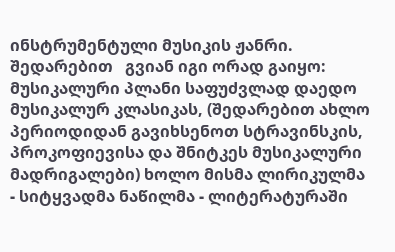ინსტრუმენტული მუსიკის ჟანრი. შედარებით   გვიან იგი ორად გაიყო: მუსიკალური პლანი საფუძვლად დაედო მუსიკალურ კლასიკას, (შედარებით ახლო პერიოდიდან გავიხსენოთ სტრავინსკის, პროკოფიევისა და შნიტკეს მუსიკალური მადრიგალები) ხოლო მისმა ლირიკულმა - სიტყვადმა ნაწილმა - ლიტერატურაში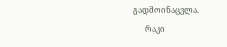გადმოინაცვლა.
      რაკი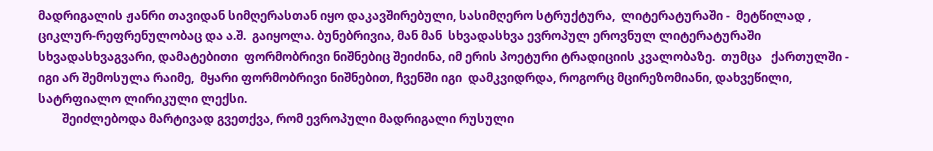მადრიგალის ჟანრი თავიდან სიმღერასთან იყო დაკავშირებული, სასიმღერო სტრუქტურა,  ლიტერატურაში -  მეტწილად , ციკლურ-რეფრენულობაც და ა.შ.  გაიყოლა. ბუნებრივია, მან მან  სხვადასხვა ევროპულ ეროვნულ ლიტერატურაში სხვადასხვაგვარი, დამატებითი  ფორმობრივი ნიშნებიც შეიძინა, იმ ერის პოეტური ტრადიციის კვალობაზე.  თუმცა   ქართულში - იგი არ შემოსულა რაიმე,  მყარი ფორმობრივი ნიშნებით, ჩვენში იგი  დამკვიდრდა, როგორც მცირეზომიანი, დახვეწილი, სატრფიალო ლირიკული ლექსი.
        შეიძლებოდა მარტივად გვეთქვა, რომ ევროპული მადრიგალი რუსული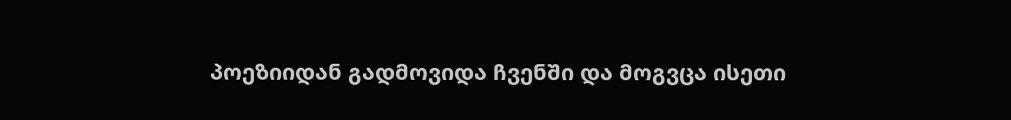პოეზიიდან გადმოვიდა ჩვენში და მოგვცა ისეთი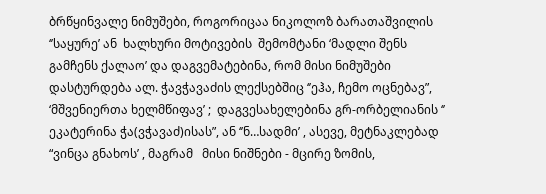ბრწყინვალე ნიმუშები, როგორიცაა ნიკოლოზ ბარათაშვილის ‘’საყურე’ ან  ხალხური მოტივების  შემომტანი ‘მადლი შენს გამჩენს ქალაო’ და დაგვემატებინა, რომ მისი ნიმუშები დასტურდება ალ. ჭავჭავაძის ლექსებშიც ‘’ეჰა, ჩემო ოცნებავ”, ‘მშვენიერთა ხელმწიფავ’ ;  დაგვესახელებინა გრ-ორბელიანის ‘’ ეკატერინა ჭა(ვჭავაძ)ისას”, ან ‘’ნ…სადმი’ , ასევე, მეტნაკლებად “ვინცა გნახოს’ , მაგრამ   მისი ნიშნები - მცირე ზომის,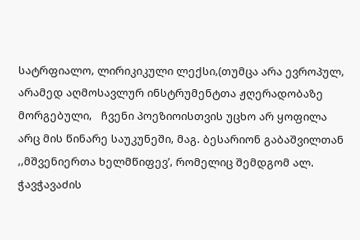სატრფიალო, ლირიკიკული ლექსი,(თუმცა არა ევროპულ, არამედ აღმოსავლურ ინსტრუმენტთა ჟღერადობაზე მორგებული,   ჩვენი პოეზიოისთვის უცხო არ ყოფილა არც მის წინარე საუკუნეში, მაგ. ბესარიონ გაბაშვილთან ,,მშვენიერთა ხელმწიფევ’, რომელიც შემდგომ ალ. ჭავჭავაძის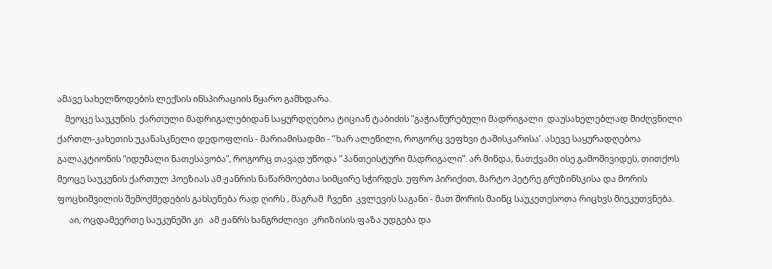ამავე სახელწოდების ლექსის ინსპირაციის წყარო გამხდარა.
    მეოცე საუკუნის  ქართული მადრიგალებიდან საყურდღებოა ტიციან ტაბიძის “გაჭიანურებული მადრიგალი  დაუსახელებლად მიძღვნილი ქართლ-კახეთის უკანასკნელი დედოფლის - მარიამისადმი - ‘’ხარ ალეწილი, როგორც ვეფხვი ტაშისკარისა’. ასევე საყურადღებოა გალაკტიონის “იდუმალი ნათესავობა”, როგორც თავად უწოდა ‘’პანთეისტური მადრიგალი”. არ მინდა, ნათქვამი ისე გამომივიდეს, თითქოს მეოცე საუკუნის ქართულ პოეზიას ამ ჟანრის ნაწარმოებთა სიმცირე სჭირდეს. უფრო პირიქით, მარტო პეტრე გრუზინსკისა და მორის ფოცხიშვილის შემოქმედების გახსენება რად ღირს , მაგრამ  ჩვენი  კვლევის საგანი - მათ შორის მაინც საუკეთესოთა რიცხვს მიეკუთვნება.
      აი, ოცდამეერთე საუკუნეში კი   ამ ჟანრს ხანგრძლივი  კრიზისის ფაზა უდგება და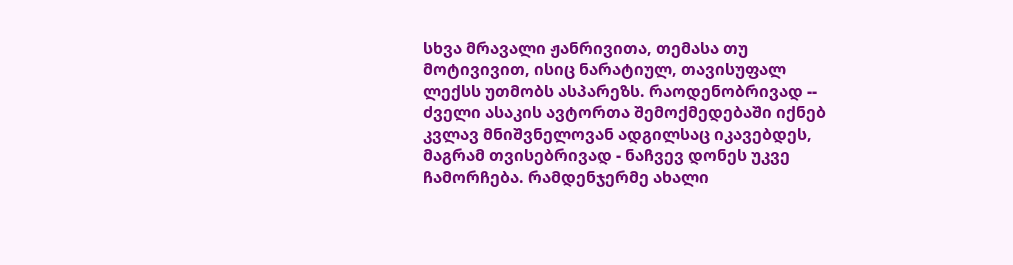სხვა მრავალი ჟანრივითა, თემასა თუ მოტივივით, ისიც ნარატიულ, თავისუფალ ლექსს უთმობს ასპარეზს. რაოდენობრივად -- ძველი ასაკის ავტორთა შემოქმედებაში იქნებ კვლავ მნიშვნელოვან ადგილსაც იკავებდეს, მაგრამ თვისებრივად - ნაჩვევ დონეს უკვე ჩამორჩება. რამდენჯერმე ახალი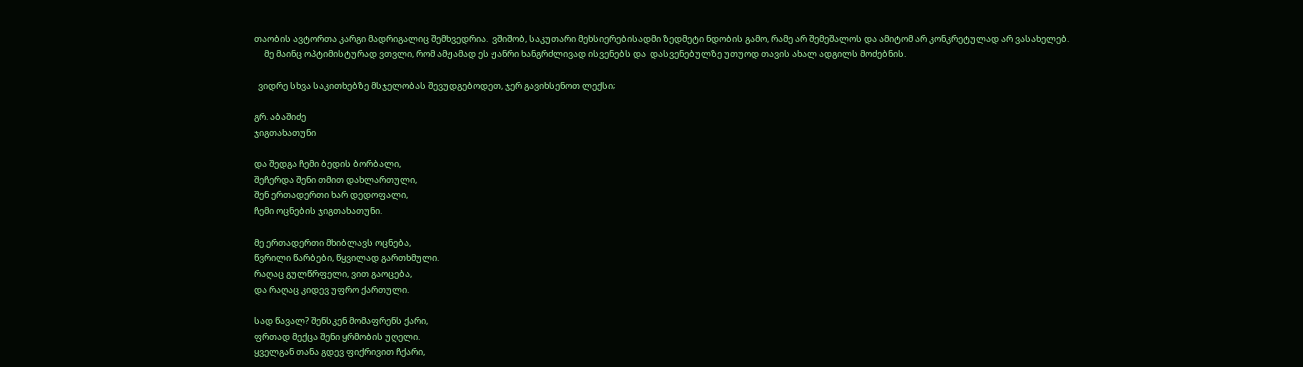თაობის ავტორთა კარგი მადრიგალიც შემხვედრია.  ვშიშობ, საკუთარი მეხსიერებისადმი ზედმეტი ნდობის გამო, რამე არ შემეშალოს და ამიტომ არ კონკრეტულად არ ვასახელებ.
     მე მაინც ოპტიმისტურად ვთვლი, რომ ამჟამად ეს ჟანრი ხანგრძლივად ისვენებს და  დასვენებულზე უთუოდ თავის ახალ ადგილს მოძებნის.

  ვიდრე სხვა საკითხებზე მსჯელობას შევუდგებოდეთ, ჯერ გავიხსენოთ ლექსი;

გრ. აბაშიძე
ჯიგთახათუნი

და შედგა ჩემი ბედის ბორბალი,
შეჩერდა შენი თმით დახლართული,
შენ ერთადერთი ხარ დედოფალი,
ჩემი ოცნების ჯიგთახათუნი.

მე ერთადერთი მხიბლავს ოცნება,
წვრილი წარბები, წყვილად გართხმული.
რაღაც გულწრფელი, ვით გაოცება,
და რაღაც კიდევ უფრო ქართული.

სად წავალ? შენსკენ მომაფრენს ქარი,
ფრთად მექცა შენი ყრმობის უღელი.
ყველგან თანა გდევ ფიქრივით ჩქარი,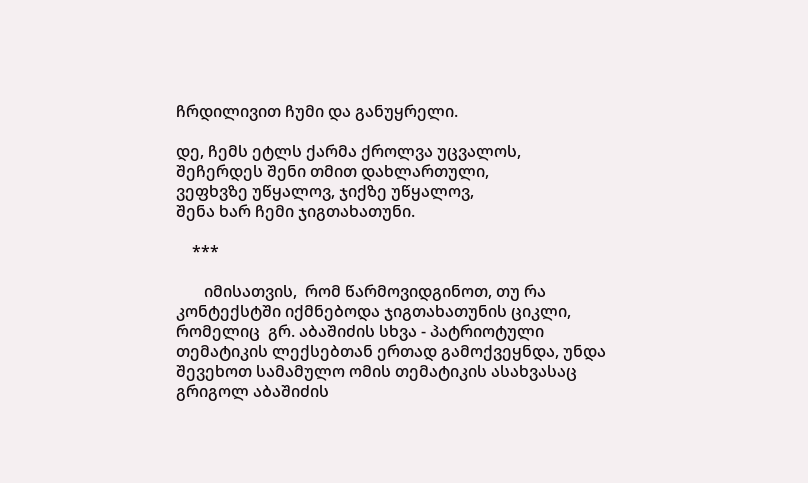ჩრდილივით ჩუმი და განუყრელი.

დე, ჩემს ეტლს ქარმა ქროლვა უცვალოს,
შეჩერდეს შენი თმით დახლართული,
ვეფხვზე უწყალოვ, ჯიქზე უწყალოვ,
შენა ხარ ჩემი ჯიგთახათუნი.

    ***

       იმისათვის,  რომ წარმოვიდგინოთ, თუ რა კონტექსტში იქმნებოდა ჯიგთახათუნის ციკლი,  რომელიც  გრ. აბაშიძის სხვა - პატრიოტული  თემატიკის ლექსებთან ერთად გამოქვეყნდა, უნდა შევეხოთ სამამულო ომის თემატიკის ასახვასაც გრიგოლ აბაშიძის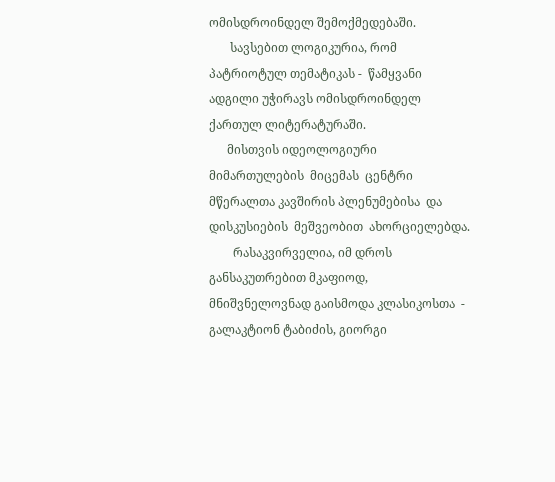ომისდროინდელ შემოქმედებაში.
       სავსებით ლოგიკურია, რომ პატრიოტულ თემატიკას -  წამყვანი ადგილი უჭირავს ომისდროინდელ ქართულ ლიტერატურაში.
      მისთვის იდეოლოგიური მიმართულების  მიცემას  ცენტრი მწერალთა კავშირის პლენუმებისა  და დისკუსიების  მეშვეობით  ახორციელებდა.
        რასაკვირველია, იმ დროს განსაკუთრებით მკაფიოდ, მნიშვნელოვნად გაისმოდა კლასიკოსთა  - გალაკტიონ ტაბიძის, გიორგი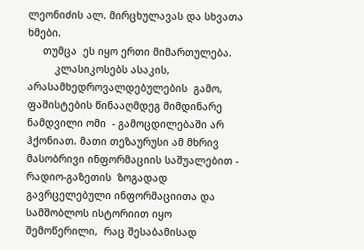ლეონიძის ალ. მირცხულავას და სხვათა ხმები.
     თუმცა  ეს იყო ერთი მიმართულება.
         კლასიკოსებს ასაკის, არასამხედროვალდებულების  გამო,  ფაშისტების წინააღმდეგ მიმდინარე  ნამდვილი ომი  - გამოცდილებაში არ ჰქონიათ. მათი თეზაურუსი ამ მხრივ მასობრივი ინფორმაციის საშუალებით -   რადიო-გაზეთის  ზოგადად გავრცელებული ინფორმაციითა და    სამშობლოს ისტორიით იყო  შემოწერილი,  რაც შესაბამისად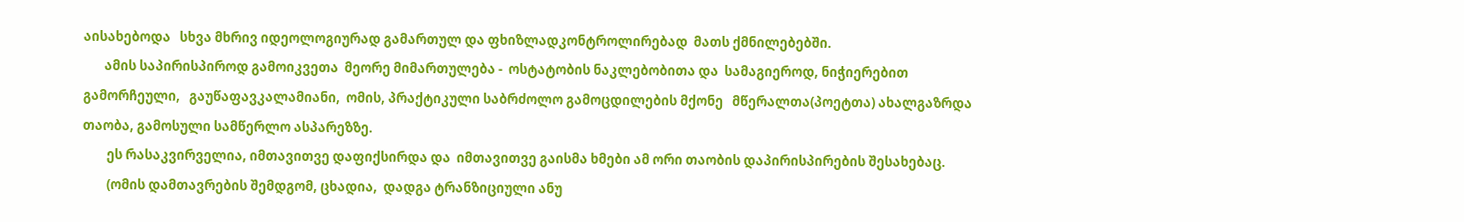აისახებოდა   სხვა მხრივ იდეოლოგიურად გამართულ და ფხიზლადკონტროლირებად  მათს ქმნილებებში.
       ამის საპირისპიროდ გამოიკვეთა  მეორე მიმართულება -  ოსტატობის ნაკლებობითა და  სამაგიეროდ, ნიჭიერებით  გამორჩეული,   გაუწაფავკალამიანი,  ომის, პრაქტიკული საბრძოლო გამოცდილების მქონე   მწერალთა(პოეტთა) ახალგაზრდა თაობა, გამოსული სამწერლო ასპარეზზე.
        ეს რასაკვირველია, იმთავითვე დაფიქსირდა და  იმთავითვე გაისმა ხმები ამ ორი თაობის დაპირისპირების შესახებაც.
        (ომის დამთავრების შემდგომ, ცხადია,  დადგა ტრანზიციული ანუ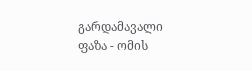გარდამავალი ფაზა - ომის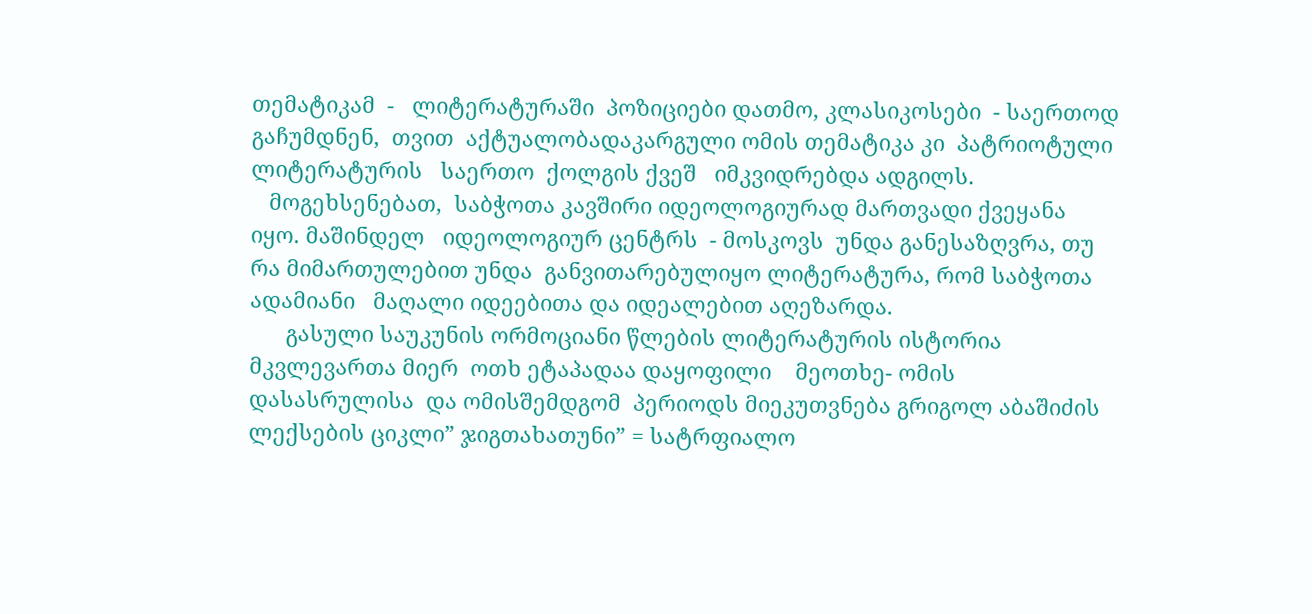თემატიკამ  -   ლიტერატურაში  პოზიციები დათმო, კლასიკოსები  - საერთოდ  გაჩუმდნენ,  თვით  აქტუალობადაკარგული ომის თემატიკა კი  პატრიოტული   ლიტერატურის   საერთო  ქოლგის ქვეშ   იმკვიდრებდა ადგილს.
   მოგეხსენებათ,  საბჭოთა კავშირი იდეოლოგიურად მართვადი ქვეყანა იყო. მაშინდელ   იდეოლოგიურ ცენტრს  - მოსკოვს  უნდა განესაზღვრა, თუ რა მიმართულებით უნდა  განვითარებულიყო ლიტერატურა, რომ საბჭოთა ადამიანი   მაღალი იდეებითა და იდეალებით აღეზარდა.
      გასული საუკუნის ორმოციანი წლების ლიტერატურის ისტორია მკვლევართა მიერ  ოთხ ეტაპადაა დაყოფილი    მეოთხე- ომის დასასრულისა  და ომისშემდგომ  პერიოდს მიეკუთვნება გრიგოლ აბაშიძის  ლექსების ციკლი” ჯიგთახათუნი” = სატრფიალო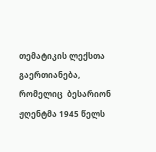თემატიკის ლექსთა გაერთიანება, რომელიც  ბესარიონ ჟღენტმა 1945 წელს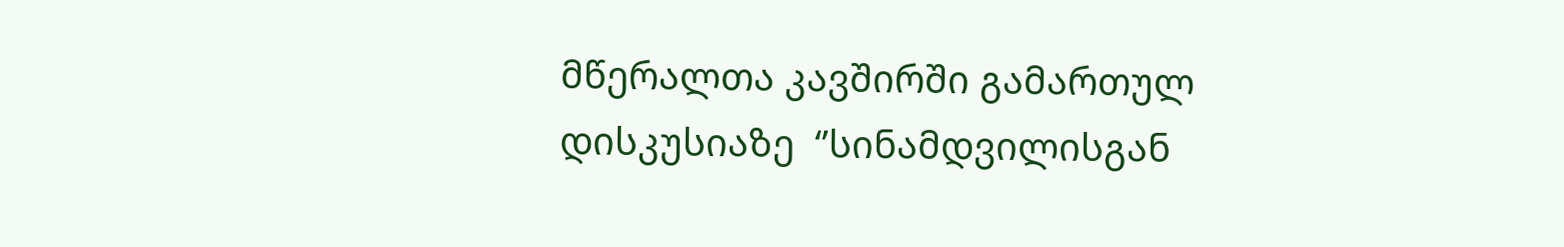მწერალთა კავშირში გამართულ დისკუსიაზე  ‘’სინამდვილისგან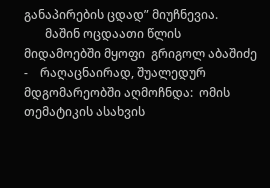განაპირების ცდად” მიუჩნევია.
       მაშინ ოცდაათი წლის მიდამოებში მყოფი  გრიგოლ აბაშიძე -    რაღაცნაირად, შუალედურ მდგომარეობში აღმოჩნდა:  ომის თემატიკის ასახვის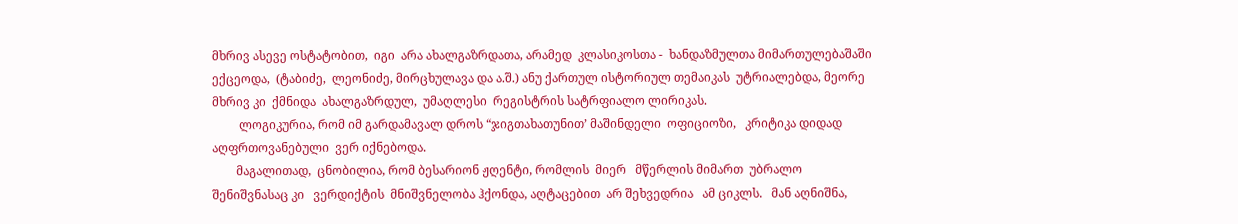მხრივ ასევე ოსტატობით,  იგი  არა ახალგაზრდათა, არამედ  კლასიკოსთა -  ხანდაზმულთა მიმართულებაშაში ექცეოდა,  (ტაბიძე,  ლეონიძე, მირცხულავა და ა.შ.) ანუ ქართულ ისტორიულ თემაიკას  უტრიალებდა, მეორე მხრივ კი  ქმნიდა  ახალგაზრდულ,  უმაღლესი  რეგისტრის სატრფიალო ლირიკას.
         ლოგიკურია, რომ იმ გარდამავალ დროს “ჯიგთახათუნით’ მაშინდელი  ოფიციოზი,   კრიტიკა დიდად  აღფრთოვანებული  ვერ იქნებოდა.
        მაგალითად,  ცნობილია, რომ ბესარიონ ჟღენტი, რომლის  მიერ   მწერლის მიმართ  უბრალო  შენიშვნასაც კი   ვერდიქტის  მნიშვნელობა ჰქონდა, აღტაცებით  არ შეხვედრია   ამ ციკლს.   მან აღნიშნა,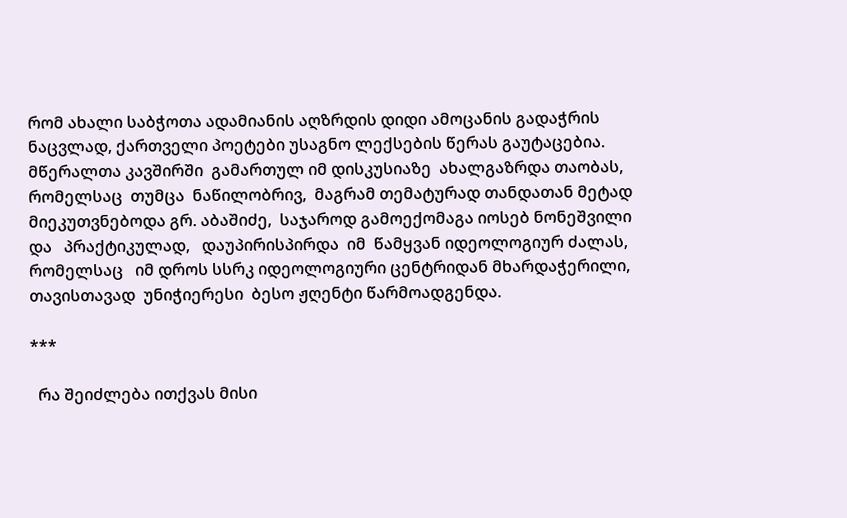რომ ახალი საბჭოთა ადამიანის აღზრდის დიდი ამოცანის გადაჭრის ნაცვლად, ქართველი პოეტები უსაგნო ლექსების წერას გაუტაცებია. მწერალთა კავშირში  გამართულ იმ დისკუსიაზე  ახალგაზრდა თაობას, რომელსაც  თუმცა  ნაწილობრივ,  მაგრამ თემატურად თანდათან მეტად მიეკუთვნებოდა გრ. აბაშიძე,  საჯაროდ გამოექომაგა იოსებ ნონეშვილი და   პრაქტიკულად,   დაუპირისპირდა  იმ  წამყვან იდეოლოგიურ ძალას, რომელსაც   იმ დროს სსრკ იდეოლოგიური ცენტრიდან მხარდაჭერილი, თავისთავად  უნიჭიერესი  ბესო ჟღენტი წარმოადგენდა.

***

  რა შეიძლება ითქვას მისი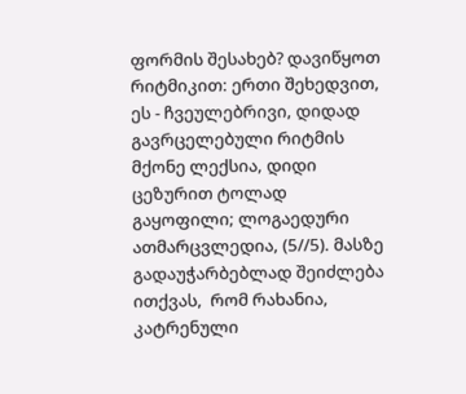ფორმის შესახებ? დავიწყოთ რიტმიკით: ერთი შეხედვით, ეს - ჩვეულებრივი, დიდად გავრცელებული რიტმის მქონე ლექსია, დიდი ცეზურით ტოლად გაყოფილი; ლოგაედური ათმარცვლედია, (5//5). მასზე გადაუჭარბებლად შეიძლება ითქვას,  რომ რახანია, კატრენული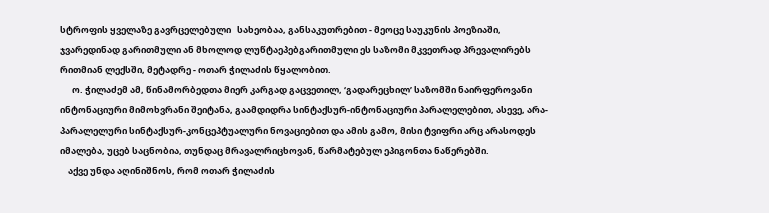სტროფის ყველაზე გავრცელებული   სახეობაა, განსაკუთრებით - მეოცე საუკუნის პოეზიაში, ჯვარედინად გარითმული ან მხოლოდ ლუწტაეპებგარითმული ეს საზომი მკვეთრად პრევალირებს რითმიან ლექსში, მეტადრე - ოთარ ჭილაძის წყალობით.
      ო. ჭილაძემ ამ, წინამორბედთა მიერ კარგად გაცვეთილ, ‘გადარეცხილ’ საზომში ნაირფეროვანი ინტონაციური მიმოხვრანი შეიტანა, გაამდიდრა სინტაქსურ-ინტონაციური პარალელებით, ასევე, არა-პარალელური სინტაქსურ-კონცეპტუალური ნოვაციებით და ამის გამო, მისი ტვიფრი არც არასოდეს იმალება, უცებ საცნობია, თუნდაც მრავალრიცხოვან, წარმატებულ ეპიგონთა ნაწერებში.
    აქვე უნდა აღინიშნოს, რომ ოთარ ჭილაძის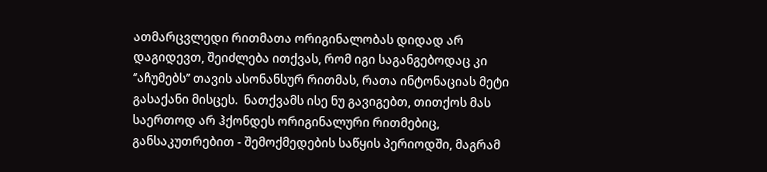ათმარცვლედი რითმათა ორიგინალობას დიდად არ დაგიდევთ, შეიძლება ითქვას, რომ იგი საგანგებოდაც კი ‘’აჩუმებს’’ თავის ასონანსურ რითმას, რათა ინტონაციას მეტი გასაქანი მისცეს.  ნათქვამს ისე ნუ გავიგებთ, თითქოს მას საერთოდ არ ჰქონდეს ორიგინალური რითმებიც, განსაკუთრებით - შემოქმედების საწყის პერიოდში, მაგრამ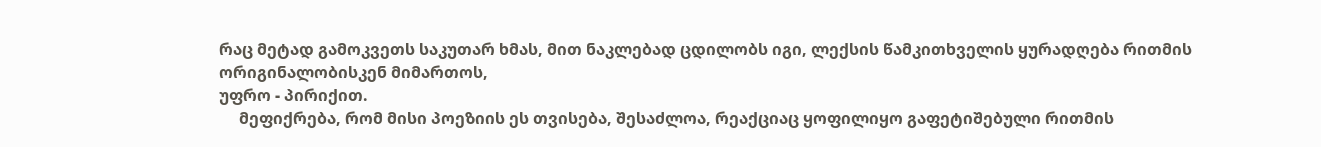რაც მეტად გამოკვეთს საკუთარ ხმას, მით ნაკლებად ცდილობს იგი, ლექსის წამკითხველის ყურადღება რითმის ორიგინალობისკენ მიმართოს,
უფრო - პირიქით.
     მეფიქრება, რომ მისი პოეზიის ეს თვისება, შესაძლოა, რეაქციაც ყოფილიყო გაფეტიშებული რითმის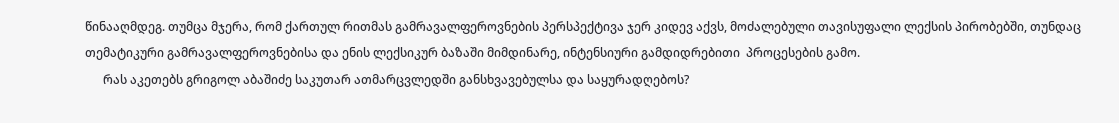წინააღმდეგ. თუმცა მჯერა, რომ ქართულ რითმას გამრავალფეროვნების პერსპექტივა ჯერ კიდევ აქვს, მოძალებული თავისუფალი ლექსის პირობებში, თუნდაც თემატიკური გამრავალფეროვნებისა და ენის ლექსიკურ ბაზაში მიმდინარე, ინტენსიური გამდიდრებითი  პროცესების გამო.
      რას აკეთებს გრიგოლ აბაშიძე საკუთარ ათმარცვლედში განსხვავებულსა და საყურადღებოს?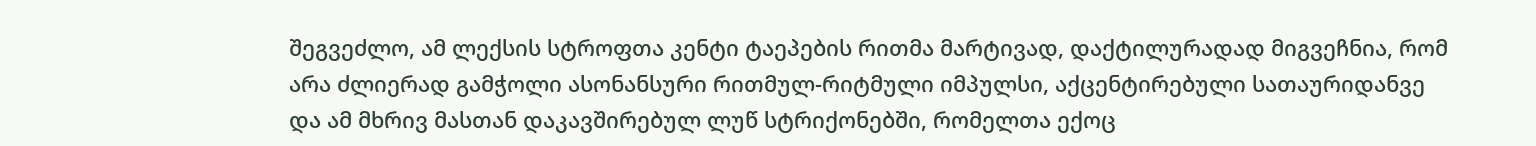შეგვეძლო, ამ ლექსის სტროფთა კენტი ტაეპების რითმა მარტივად, დაქტილურადად მიგვეჩნია, რომ არა ძლიერად გამჭოლი ასონანსური რითმულ-რიტმული იმპულსი, აქცენტირებული სათაურიდანვე და ამ მხრივ მასთან დაკავშირებულ ლუწ სტრიქონებში, რომელთა ექოც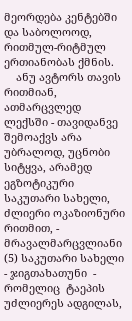მეორდება კენტებში და საბოლოოდ, რითმულ-რიტმულ   ერთიანობას ქმნის.
    ანუ ავტორს თავის რითმიან, ათმარცვლედ ლექსში - თავიდანვე  შემოაქვს არა უბრალოდ, უცნობი სიტყვა, არამედ ეგზოტიკური საკუთარი სახელი, ძლიერი ოკაზიონური რითმით, - მრავალმარცვლიანი (5) საკუთარი სახელი - ჯიგთახათუნი  - რომელიც  ტაეპის უძლიერეს ადგილას,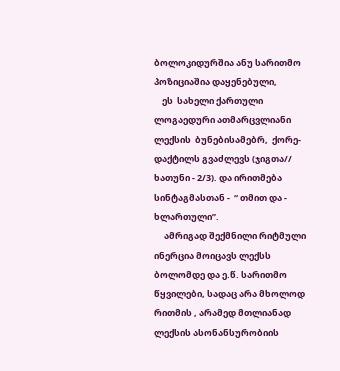ბოლოკიდურშია ანუ სარითმო პოზიციაშია დაყენებული,
    ეს  სახელი ქართული ლოგაედური ათმარცვლიანი ლექსის  ბუნებისამებრ,  ქორე-დაქტილს გვაძლევს (ჯიგთა// ხათუნი - 2/3). და ირითმება სინტაგმასთან -  “ თმით და - ხლართული”.
     ამრიგად შექმნილი რიტმული ინერცია მოიცავს ლექსს ბოლომდე და ე.წ. სარითმო წყვილები, სადაც არა მხოლოდ რითმის , არამედ მთლიანად ლექსის ასონანსურობიის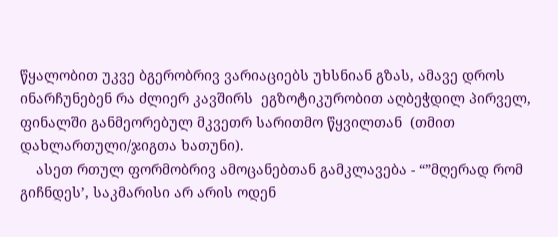წყალობით უკვე ბგერობრივ ვარიაციებს უხსნიან გზას, ამავე დროს ინარჩუნებენ რა ძლიერ კავშირს  ეგზოტიკურობით აღბეჭდილ პირველ, ფინალში განმეორებულ მკვეთრ სარითმო წყვილთან  (თმით დახლართული/ჯიგთა ხათუნი).
    ასეთ რთულ ფორმობრივ ამოცანებთან გამკლავება - “”მღერად რომ  გიჩნდეს’, საკმარისი არ არის ოდენ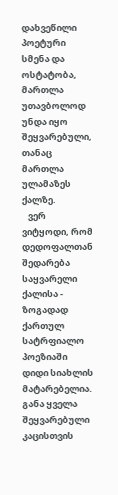დახვეწილი პოეტური  სმენა და ოსტატობა,   მართლა უთავბოლოდ უნდა იყო შეყვარებული, თანაც მართლა ულამაზეს ქალზე.
   ვერ ვიტყოდი, რომ დედოფალთან შედარება საყვარელი ქალისა - ზოგადად ქართულ სატრფიალო პოეზიაში დიდი სიახლის მატარებელია. განა ყველა შეყვარებული კაცისთვის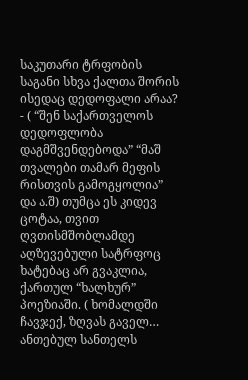საკუთარი ტრფობის საგანი სხვა ქალთა შორის ისედაც დედოფალი არაა? - ( “შენ საქართველოს დედოფლობა დაგმშვენდებოდა” “მაშ თვალები თამარ მეფის რისთვის გამოგყოლია” და ა.შ) თუმცა ეს კიდევ ცოტაა, თვით ღვთისმშობლამდე აღზევებული სატრფოც ხატებაც არ გვაკლია,  ქართულ “ხალხურ” პოეზიაში. ( ხომალდში ჩავჯექ, ზღვას გაველ… ანთებულ სანთელს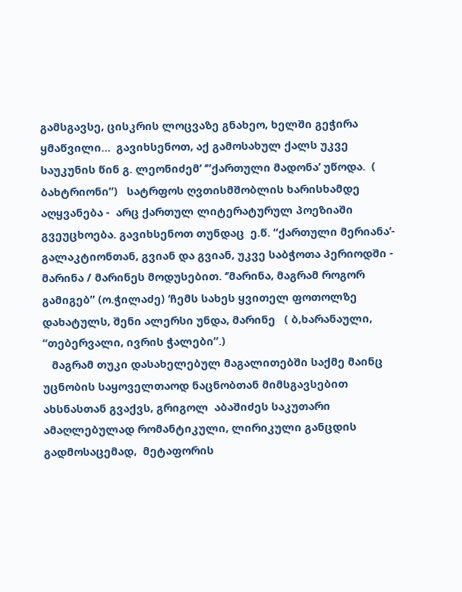გამსგავსე, ცისკრის ლოცვაზე გნახეო, ხელში გეჭირა ყმაწვილი…  გავიხსენოთ, აქ გამოსახულ ქალს უკვე საუკუნის წინ გ. ლეონიძემ’ ‘”ქართული მადონა’ უწოდა.  ( ბახტრიონი”)   სატრფოს ღვთისმშობლის ხარისხამდე აღყვანება -  არც ქართულ ლიტერატურულ პოეზიაში გვეუცხოება. გავიხსენოთ თუნდაც  ე.წ. “ქართული მერიანა’- გალაკტიონთან, გვიან და გვიან, უკვე საბჭოთა პერიოდში - მარინა / მარინეს მოდუსებით. ‘’მარინა, მაგრამ როგორ გამიგებ” (ო.ჭილაძე) ‘ჩემს სახეს ყვითელ ფოთოლზე დახატულს, შენი ალერსი უნდა, მარინე   ( ბ,ხარანაული, “თებერვალი, ივრის ჭალები”.)
   მაგრამ თუკი დასახელებულ მაგალითებში საქმე მაინც უცნობის საყოველთაოდ ნაცნობთან მიმსგავსებით ახსნასთან გვაქვს, გრიგოლ  აბაშიძეს საკუთარი ამაღლებულად რომანტიკული, ლირიკული განცდის გადმოსაცემად,  მეტაფორის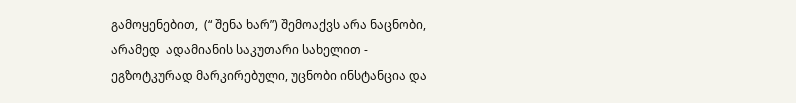გამოყენებით,  (“ შენა ხარ”) შემოაქვს არა ნაცნობი, არამედ  ადამიანის საკუთარი სახელით -  ეგზოტკურად მარკირებული, უცნობი ინსტანცია და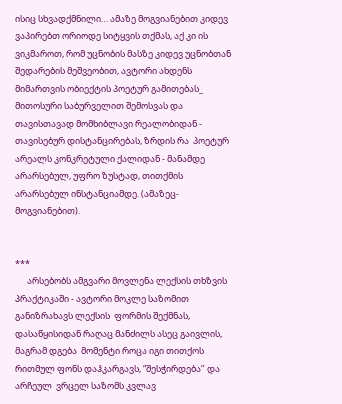ისიც სხვადქმნილი… ამაზე მოგვიანებით კიდევ ვაპირებთ ორიოდე სიტყვის თქმას, აქ კი ის ვიკმაროთ, რომ უცნობის მასზე კიდევ უცნობთან შედარების მეშვეობით, ავტორი ახდენს მიმართვის ობიექტის პოეტურ გამითებას_ მითოსური საბურველით შემოსვას და  თავისთავად მომხიბლავი რეალობიდან - თავისებურ დისტანცირებას, ზრდის რა  პოეტურ არეალს კონკრეტული ქალიდან - მანამდე არარსებულ, უფრო ზუსტად, თითქმის არარსებულ ინსტანციამდე. (ამაზეც- მოგვიანებით).


***
      არსებობს ამგვარი მოვლენა ლექსის თხზვის პრაქტიკაში - ავტორი მოკლე საზომით განიზრახავს ლექსის  ფორმის შექმნას, დასაწყისიდან რაღაც მანძილს ასეც გაივლის, მაგრამ დგება  მომენტი როცა იგი თითქოს  რითმულ ფონს დაჰკარგავს, “შესჭირდება’’ და არჩეულ  ვრცელ საზომს კვლავ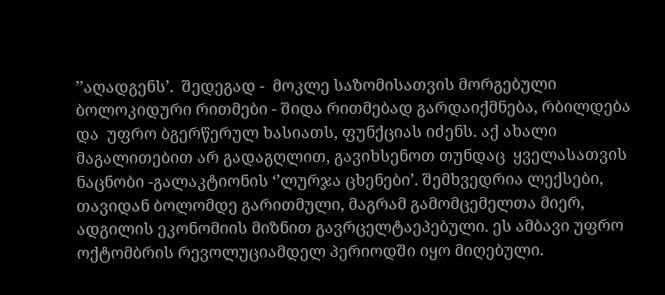’’აღადგენს’.  შედეგად -  მოკლე საზომისათვის მორგებული ბოლოკიდური რითმები - შიდა რითმებად გარდაიქმნება, რბილდება და  უფრო ბგერწერულ ხასიათს, ფუნქციას იძენს. აქ ახალი მაგალითებით არ გადაგღლით, გავიხსენოთ თუნდაც  ყველასათვის ნაცნობი -გალაკტიონის ‘’ლურჯა ცხენები’. შემხვედრია ლექსები,   თავიდან ბოლომდე გარითმული, მაგრამ გამომცემელთა მიერ, ადგილის ეკონომიის მიზნით გავრცელტაეპებული. ეს ამბავი უფრო ოქტომბრის რევოლუციამდელ პერიოდში იყო მიღებული.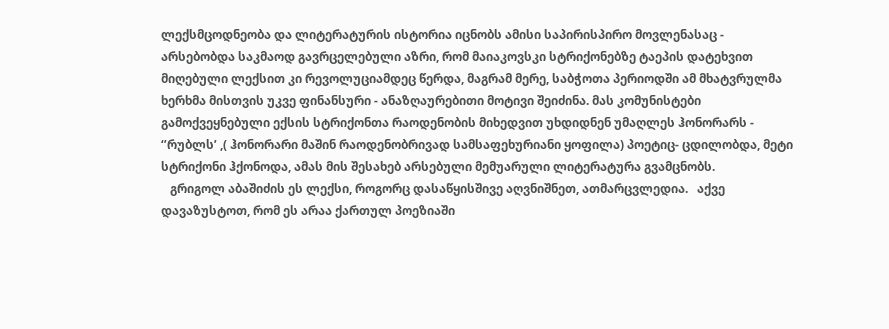ლექსმცოდნეობა და ლიტერატურის ისტორია იცნობს ამისი საპირისპირო მოვლენასაც - არსებობდა საკმაოდ გავრცელებული აზრი, რომ მაიაკოვსკი სტრიქონებზე ტაეპის დატეხვით მიღებული ლექსით კი რევოლუციამდეც წერდა, მაგრამ მერე, საბჭოთა პერიოდში ამ მხატვრულმა ხერხმა მისთვის უკვე ფინანსური - ანაზღაურებითი მოტივი შეიძინა. მას კომუნისტები გამოქვეყნებული ექსის სტრიქონთა რაოდენობის მიხედვით უხდიდნენ უმაღლეს ჰონორარს - ‘’რუბლს’ ,( ჰონორარი მაშინ რაოდენობრივად სამსაფეხურიანი ყოფილა) პოეტიც- ცდილობდა, მეტი სტრიქონი ჰქონოდა, ამას მის შესახებ არსებული მემუარული ლიტერატურა გვამცნობს.
   გრიგოლ აბაშიძის ეს ლექსი, როგორც დასაწყისშივე აღვნიშნეთ, ათმარცვლედია.   აქვე დავაზუსტოთ, რომ ეს არაა ქართულ პოეზიაში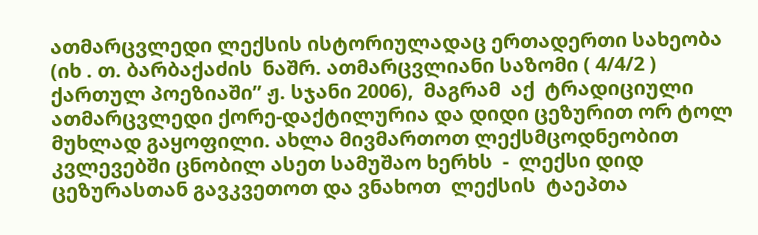ათმარცვლედი ლექსის ისტორიულადაც ერთადერთი სახეობა  (იხ . თ. ბარბაქაძის  ნაშრ. ათმარცვლიანი საზომი ( 4/4/2 )  ქართულ პოეზიაში” ჟ. სჯანი 2006),  მაგრამ  აქ  ტრადიციული ათმარცვლედი ქორე-დაქტილურია და დიდი ცეზურით ორ ტოლ მუხლად გაყოფილი. ახლა მივმართოთ ლექსმცოდნეობით კვლევებში ცნობილ ასეთ სამუშაო ხერხს  -  ლექსი დიდ ცეზურასთან გავკვეთოთ და ვნახოთ  ლექსის  ტაეპთა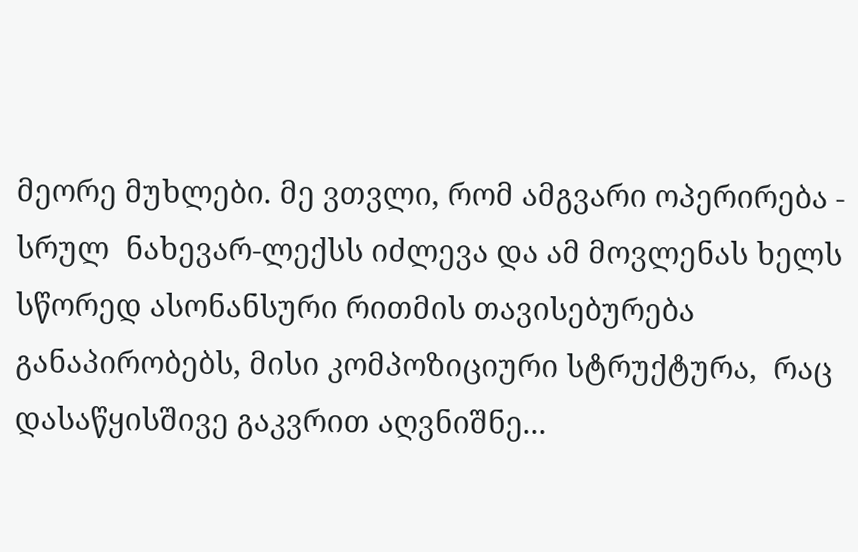მეორე მუხლები. მე ვთვლი, რომ ამგვარი ოპერირება - სრულ  ნახევარ-ლექსს იძლევა და ამ მოვლენას ხელს სწორედ ასონანსური რითმის თავისებურება განაპირობებს, მისი კომპოზიციური სტრუქტურა,  რაც დასაწყისშივე გაკვრით აღვნიშნე...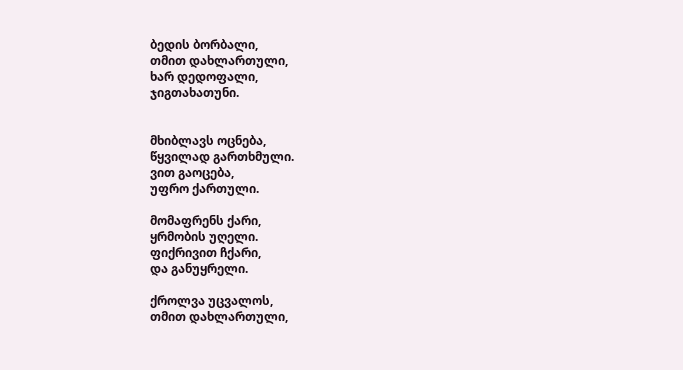ბედის ბორბალი,
თმით დახლართული,
ხარ დედოფალი,
ჯიგთახათუნი.


მხიბლავს ოცნება,
წყვილად გართხმული.
ვით გაოცება,
უფრო ქართული.

მომაფრენს ქარი,
ყრმობის უღელი.
ფიქრივით ჩქარი,
და განუყრელი.

ქროლვა უცვალოს,
თმით დახლართული,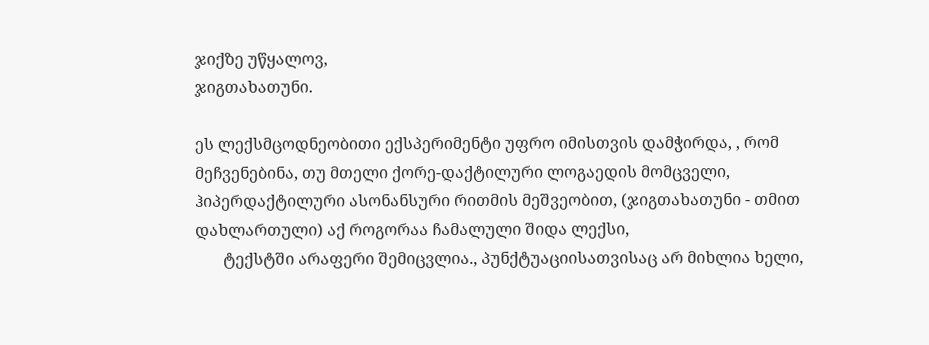ჯიქზე უწყალოვ,
ჯიგთახათუნი.

ეს ლექსმცოდნეობითი ექსპერიმენტი უფრო იმისთვის დამჭირდა, , რომ მეჩვენებინა, თუ მთელი ქორე-დაქტილური ლოგაედის მომცველი, ჰიპერდაქტილური ასონანსური რითმის მეშვეობით, (ჯიგთახათუნი - თმით დახლართული) აქ როგორაა ჩამალული შიდა ლექსი,
       ტექსტში არაფერი შემიცვლია., პუნქტუაციისათვისაც არ მიხლია ხელი,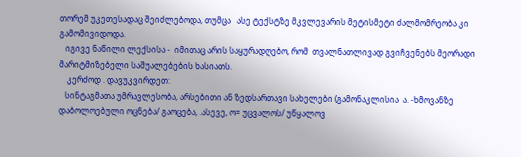თორემ უკეთესადაც შეიძლებოდა, თუმცა   ასე ტექსტზე მკვლევარის მეტისმეტი ძალმომრეობა კი გამომივიდოდა.
   იგივე ნაწილი ლექსისა -  იმითაც არის საყურადღებო, რომ  თვალნათლივად გვიჩვენებს მეორადი მარიტმიზებელი საშუალებების ხასიათს.
    კერძოდ . დავუკვირდეთ:
   სინტაგმათა უმრავლესობა, არსებითი ან ზედსართავი სახელები (გამონაკლისია  ა. -ხმოვანზე დაბოლოებული ოცნება/ გაოცება, .ასევე, ო= უცვალოს/ უწყალოვ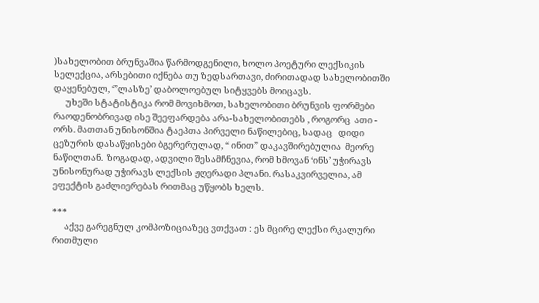)სახელობით ბრუნვაშია წარმოდგენილი, ხოლო პოეტური ლექსიკის სელექცია, არსებითი იქნება თუ ზედსართავი, ძირითადად სახელობითში დაყენებულ, ‘”ლასზე’ დაბოლოებულ სიტყვებს მოიცავს.
      უხეში სტატისტიკა რომ მოვიხმოთ, სახელობითი ბრუნვის ფორმები რაოდენობრივად ისე შეეფარდება არა-სახელობითებს , როგორც  ათი - ორს. მათთან უნისონშია ტაეპთა პირველი ნაწილებიც, სადაც   დიდი ცეზურის დასაწყისები ბგერერულად, “ ინით” დაკავშირებულია  მეორე ნაწილთან.  ზოგადად, ადვილი შესამჩნევია, რომ ხმოვან ‘ინს’ უჭირავს უნისონურად უჭირავს ლექსის ჟღერადი პლანი. რასაკვირველია, ამ ეფექტის გაძლიერებას რითმაც უწყობს ხელს.

***
      აქვე გარეგნულ კომპოზიციაზეც ვთქვათ : ეს მცირე ლექსი რკალური რითმული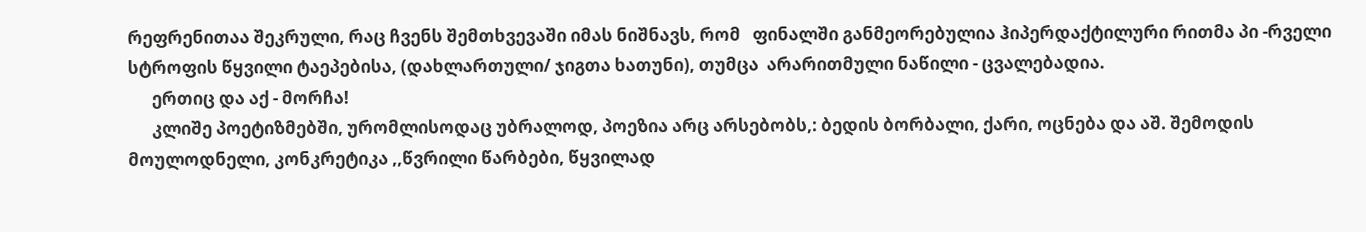რეფრენითაა შეკრული, რაც ჩვენს შემთხვევაში იმას ნიშნავს, რომ   ფინალში განმეორებულია ჰიპერდაქტილური რითმა პი -რველი  სტროფის წყვილი ტაეპებისა, (დახლართული/ ჯიგთა ხათუნი), თუმცა  არარითმული ნაწილი - ცვალებადია.
      ერთიც და აქ - მორჩა!
      კლიშე პოეტიზმებში, ურომლისოდაც უბრალოდ, პოეზია არც არსებობს,: ბედის ბორბალი, ქარი, ოცნება და აშ. შემოდის მოულოდნელი, კონკრეტიკა ,,წვრილი წარბები, წყვილად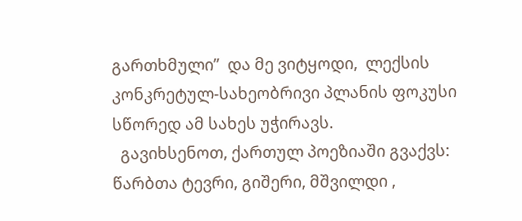გართხმული”  და მე ვიტყოდი,  ლექსის კონკრეტულ-სახეობრივი პლანის ფოკუსი სწორედ ამ სახეს უჭირავს.
  გავიხსენოთ, ქართულ პოეზიაში გვაქვს: წარბთა ტევრი, გიშერი, მშვილდი ,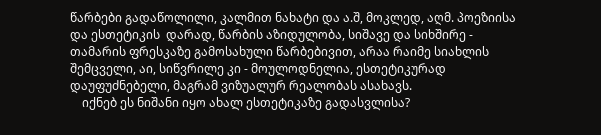წარბები გადაწოლილი, კალმით ნახატი და ა.შ, მოკლედ, აღმ. პოეზიისა და ესთეტიკის  დარად, წარბის აზიდულობა, სიშავე და სიხშირე -   თამარის ფრესკაზე გამოსახული წარბებივით, არაა რაიმე სიახლის შემცველი, აი, სიწვრილე კი - მოულოდნელია, ესთეტიკურად დაუფუძნებელი, მაგრამ ვიზუალურ რეალობას ასახავს.
    იქნებ ეს ნიშანი იყო ახალ ესთეტიკაზე გადასვლისა?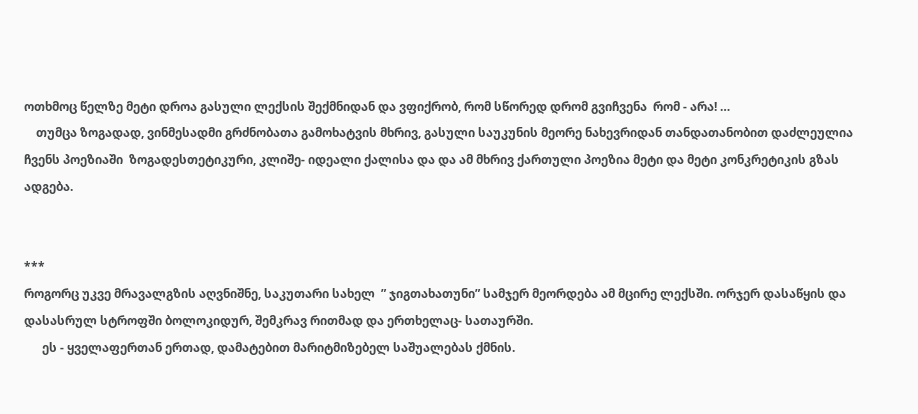ოთხმოც წელზე მეტი დროა გასული ლექსის შექმნიდან და ვფიქრობ, რომ სწორედ დრომ გვიჩვენა  რომ - არა! …
    თუმცა ზოგადად, ვინმესადმი გრძნობათა გამოხატვის მხრივ, გასული საუკუნის მეორე ნახევრიდან თანდათანობით დაძლეულია   ჩვენს პოეზიაში  ზოგადესთეტიკური, კლიშე- იდეალი ქალისა და და ამ მხრივ ქართული პოეზია მეტი და მეტი კონკრეტიკის გზას ადგება.


***
როგორც უკვე მრავალგზის აღვნიშნე, საკუთარი სახელ  ” ჯიგთახათუნი” სამჯერ მეორდება ამ მცირე ლექსში. ორჯერ დასაწყის და დასასრულ სტროფში ბოლოკიდურ, შემკრავ რითმად და ერთხელაც- სათაურში.
      ეს - ყველაფერთან ერთად, დამატებით მარიტმიზებელ საშუალებას ქმნის.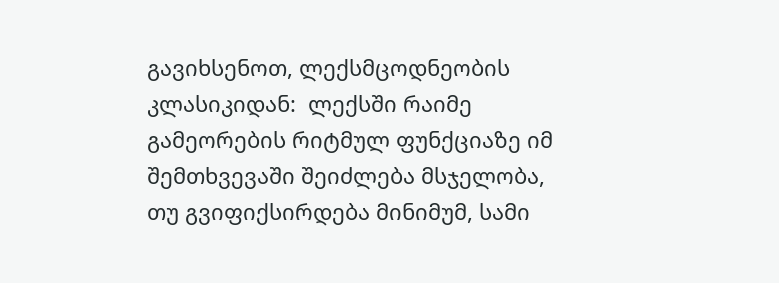გავიხსენოთ, ლექსმცოდნეობის კლასიკიდან:  ლექსში რაიმე გამეორების რიტმულ ფუნქციაზე იმ შემთხვევაში შეიძლება მსჯელობა, თუ გვიფიქსირდება მინიმუმ, სამი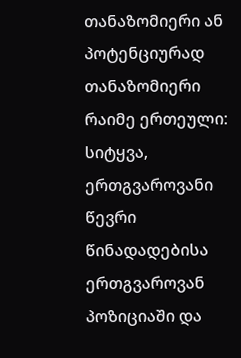თანაზომიერი ან პოტენციურად თანაზომიერი რაიმე ერთეული: სიტყვა, ერთგვაროვანი წევრი წინადადებისა ერთგვაროვან პოზიციაში და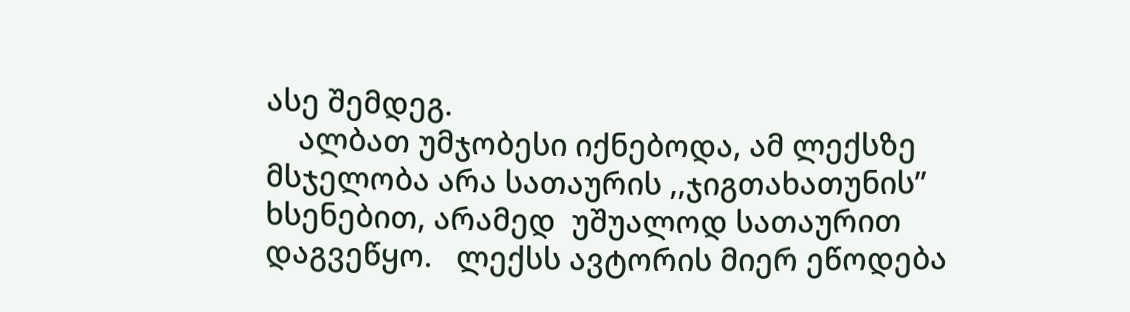ასე შემდეგ.
    ალბათ უმჯობესი იქნებოდა, ამ ლექსზე მსჯელობა არა სათაურის ,,ჯიგთახათუნის” ხსენებით, არამედ  უშუალოდ სათაურით დაგვეწყო.   ლექსს ავტორის მიერ ეწოდება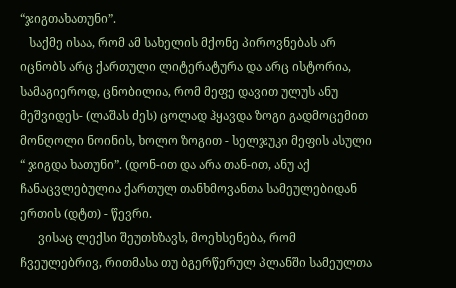“ჯიგთახათუნი”.
   საქმე ისაა, რომ ამ სახელის მქონე პიროვნებას არ იცნობს არც ქართული ლიტერატურა და არც ისტორია, სამაგიეროდ, ცნობილია, რომ მეფე დავით ულუს ანუ მეშვიდეს- (ლაშას ძეს) ცოლად ჰყავდა ზოგი გადმოცემით მონღოლი ნოინის, ხოლო ზოგით - სელჯუკი მეფის ასული  “ ჯიგდა ხათუნი”. (დონ-ით და არა თან-ით, ანუ აქ ჩანაცვლებულია ქართულ თანხმოვანთა სამეულებიდან ერთის (დტთ) - წევრი.
      ვისაც ლექსი შეუთხზავს, მოეხსენება, რომ ჩვეულებრივ, რითმასა თუ ბგერწერულ პლანში სამეულთა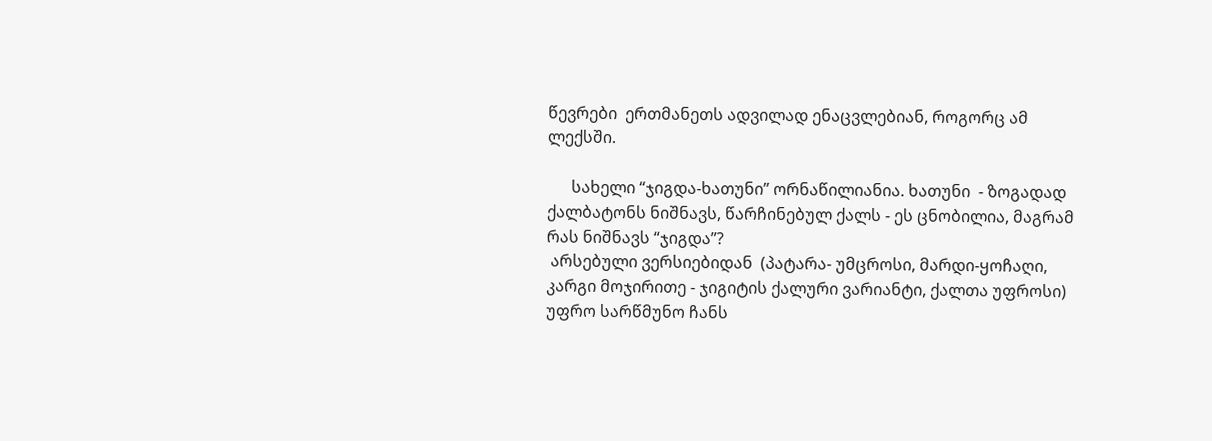წევრები  ერთმანეთს ადვილად ენაცვლებიან, როგორც ამ ლექსში.

      სახელი “ჯიგდა-ხათუნი” ორნაწილიანია. ხათუნი  - ზოგადად ქალბატონს ნიშნავს, წარჩინებულ ქალს - ეს ცნობილია, მაგრამ რას ნიშნავს “ჯიგდა”?
 არსებული ვერსიებიდან  (პატარა- უმცროსი, მარდი-ყოჩაღი, კარგი მოჯირითე - ჯიგიტის ქალური ვარიანტი, ქალთა უფროსი) უფრო სარწმუნო ჩანს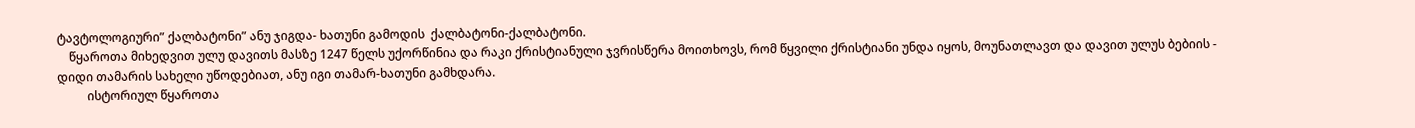ტავტოლოგიური” ქალბატონი” ანუ ჯიგდა- ხათუნი გამოდის  ქალბატონი-ქალბატონი.
    წყაროთა მიხედვით ულუ დავითს მასზე 1247 წელს უქორწინია და რაკი ქრისტიანული ჯვრისწერა მოითხოვს, რომ წყვილი ქრისტიანი უნდა იყოს, მოუნათლავთ და დავით ულუს ბებიის - დიდი თამარის სახელი უწოდებიათ, ანუ იგი თამარ-ხათუნი გამხდარა.
          ისტორიულ წყაროთა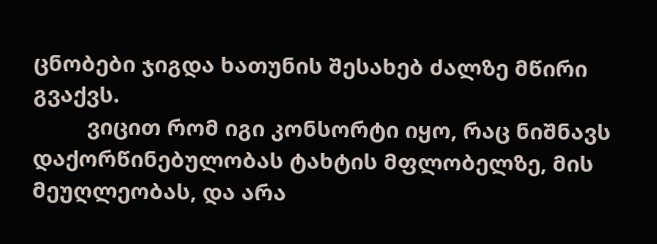ცნობები ჯიგდა ხათუნის შესახებ ძალზე მწირი გვაქვს.
         ვიცით რომ იგი კონსორტი იყო, რაც ნიშნავს დაქორწინებულობას ტახტის მფლობელზე, მის მეუღლეობას, და არა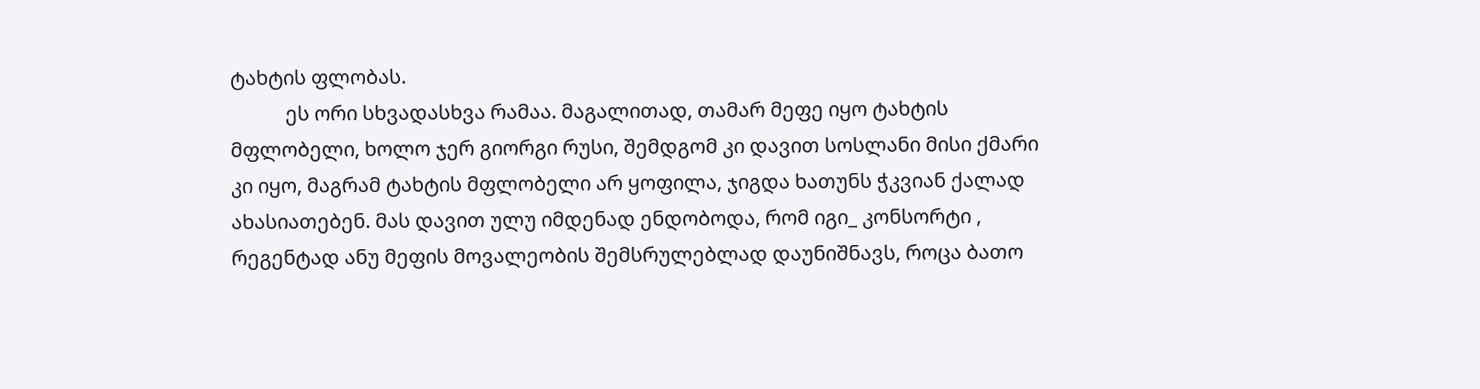ტახტის ფლობას.
           ეს ორი სხვადასხვა რამაა. მაგალითად, თამარ მეფე იყო ტახტის მფლობელი, ხოლო ჯერ გიორგი რუსი, შემდგომ კი დავით სოსლანი მისი ქმარი კი იყო, მაგრამ ტახტის მფლობელი არ ყოფილა, ჯიგდა ხათუნს ჭკვიან ქალად ახასიათებენ. მას დავით ულუ იმდენად ენდობოდა, რომ იგი_ კონსორტი , რეგენტად ანუ მეფის მოვალეობის შემსრულებლად დაუნიშნავს, როცა ბათო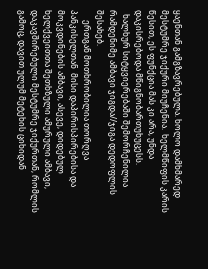ყაენთან გამგზავრებულა. ხოლო დამხმარედ  მესტუმრე ჯიქური მიუჩენია.  ხელმწიფის კარის წესით, ეს ფუნქცია მას კი არა, უნდა დაკისრებოდა მწიგნობართუხუცესს.
  ხალხურ სიტყვიერებაში შემორჩენილია რამდენიმე ამბავი ჯიგდა//ჯიგა დედოფლის შესახებ.
     ერთგან მოთხრობილია თორღვა პანკისელთან  მისი დაპირისპირებისა და მოკვდინების ამბავი, ასევე, დიდებულ ხელქვეითთა შეთხზული ამურული ამბავი, დაკავშირებული მესტუმრე ჯიქურთან, რომლის გამოც, დავით ულუმ მეტეხის ციხიდან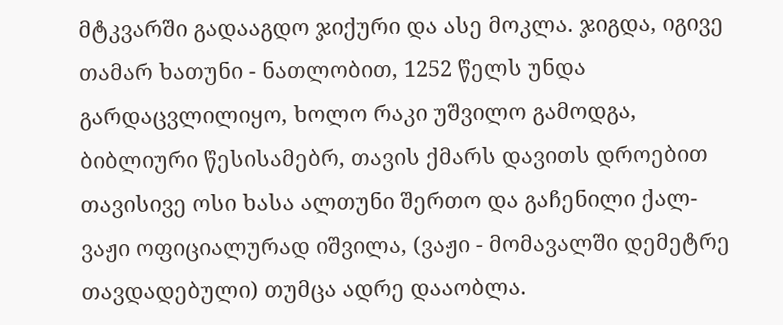მტკვარში გადააგდო ჯიქური და ასე მოკლა. ჯიგდა, იგივე თამარ ხათუნი - ნათლობით, 1252 წელს უნდა გარდაცვლილიყო, ხოლო რაკი უშვილო გამოდგა, ბიბლიური წესისამებრ, თავის ქმარს დავითს დროებით თავისივე ოსი ხასა ალთუნი შერთო და გაჩენილი ქალ-ვაჟი ოფიციალურად იშვილა, (ვაჟი - მომავალში დემეტრე  თავდადებული) თუმცა ადრე დააობლა.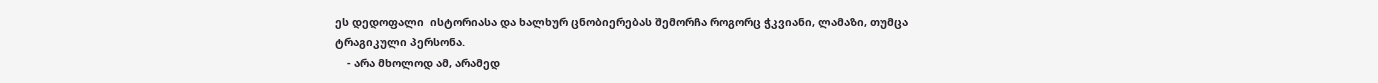ეს დედოფალი  ისტორიასა და ხალხურ ცნობიერებას შემორჩა როგორც ჭკვიანი, ლამაზი, თუმცა ტრაგიკული პერსონა.
    - არა მხოლოდ ამ, არამედ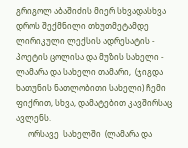გრიგოლ აბაშიძის მიერ სხვადასხვა დროს შექმნილი თხუთმეტამდე ლირიკული ლექსის ადრესატის - პოეტის ცოლისა და მუზის სახელი - ლამარა და სახელი თამარი,  (ჯიგდა ხათუნის ნათლობითი სახელი) ჩემი ფიქრით, სხვა, დამატებით კავშირსაც ავლენს.
      ორსავე  სახელში  (ლამარა და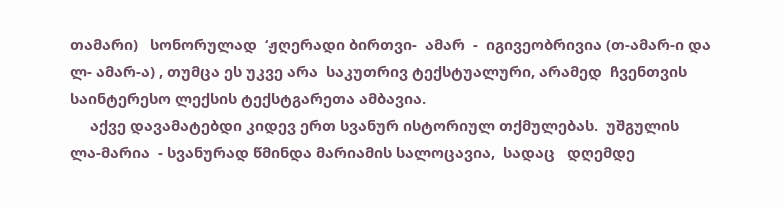თამარი)   სონორულად  ‘ჟღერადი ბირთვი-  ამარ  -  იგივეობრივია (თ-ამარ-ი და ლ- ამარ-ა) , თუმცა ეს უკვე არა  საკუთრივ ტექსტუალური, არამედ  ჩვენთვის საინტერესო ლექსის ტექსტგარეთა ამბავია.
     აქვე დავამატებდი კიდევ ერთ სვანურ ისტორიულ თქმულებას.  უშგულის  ლა-მარია  - სვანურად წმინდა მარიამის სალოცავია,  სადაც   დღემდე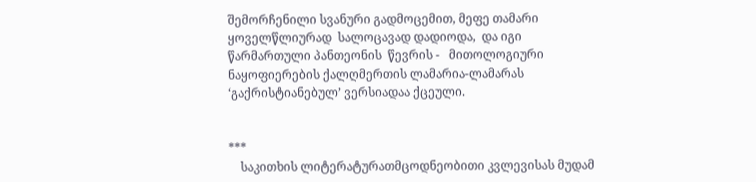შემორჩენილი სვანური გადმოცემით, მეფე თამარი ყოველწლიურად  სალოცავად დადიოდა,  და იგი   წარმართული პანთეონის  წევრის -   მითოლოგიური ნაყოფიერების ქალღმერთის ლამარია-ლამარას   ‘გაქრისტიანებულ’ ვერსიადაა ქცეული.


***
    საკითხის ლიტერატურათმცოდნეობითი კვლევისას მუდამ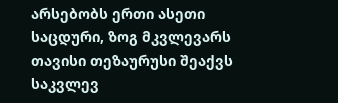არსებობს ერთი ასეთი საცდური, ზოგ მკვლევარს  თავისი თეზაურუსი შეაქვს საკვლევ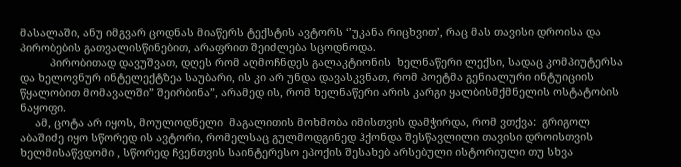მასალაში, ანუ იმგვარ ცოდნას მიაწერს ტექსტის ავტორს ‘’უკანა რიცხვით’, რაც მას თავისი დროისა და პირობების გათვალისწინებით, არაფრით შეიძლება სცოდნოდა.
          პირობითად დავუშვათ, დღეს რომ აღმოჩნდეს გალაკტიონის  ხელნაწერი ლექსი, სადაც კომპიუტერსა და ხელოვნურ ინტელექტზეა საუბარი, ის კი არ უნდა დავასკვნათ, რომ პოეტმა გენიალური ინტუიციის წყალობით მომავალში” შეირბინა”, არამედ ის, რომ ხელნაწერი არის კარგი ყალბისმქმნელის ოსტატობის ნაყოფი.
     ამ, ცოტა არ იყოს, მოულოდნელი  მაგალითის მოხმობა იმისთვის დამჭირდა, რომ ვთქვა:  გრიგოლ აბაშიძე იყო სწორედ ის ავტორი, რომელსაც გულმოდგინედ ჰქონდა შესწავლილი თავისი დროისთვის ხელმისაწვდომი , სწორედ ჩვენთვის საინტერესო ეპოქის შესახებ არსებული ისტორიული თუ სხვა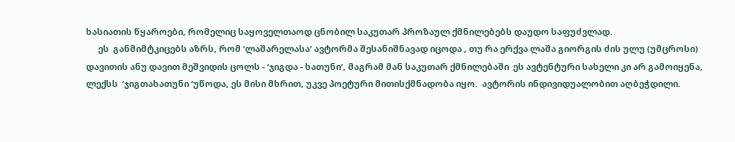ხასიათის წყაროები, რომელიც საყოველთაოდ ცნობილ საკუთარ პროზაულ ქმნილებებს დაუდო საფუძვლად.
      ეს  განმიმტკიცებს აზრს, რომ ‘ლაშარელასა’ ავტორმა შესანიშნავად იცოდა , თუ რა ერქვა ლაშა გიორგის ძის ულუ (უმცროსი) დავითის ანუ დავით მეშვიდის ცოლს - ‘ჯიგდა - ხათუნი’, მაგრამ მან საკუთარ ქმნილებაში  ეს ავტენტური სახელი კი არ გამოიყენა, ლექსს  ‘ჯიგთახათუნი ‘უწოდა, ეს მისი მხრით, უკვე პოეტური მითისქმნადობა იყო.  ავტორის ინდივიდუალობით აღბეჭდილი.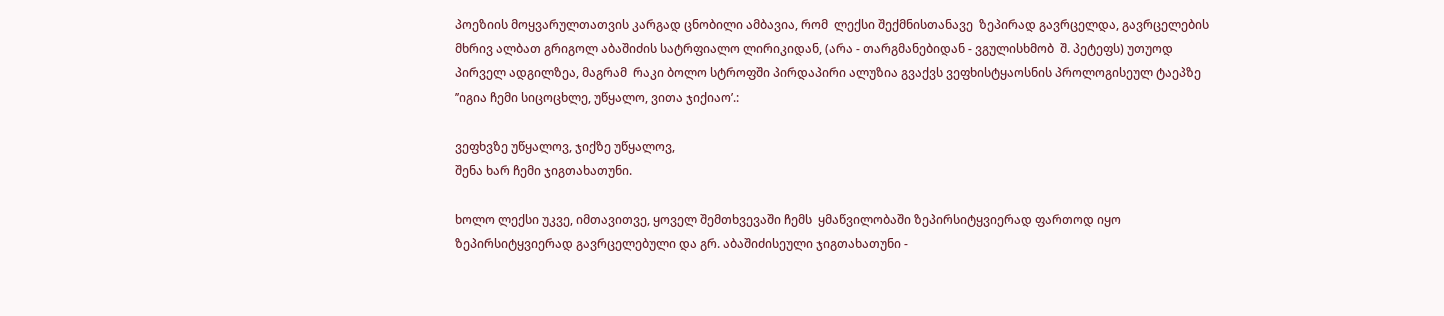პოეზიის მოყვარულთათვის კარგად ცნობილი ამბავია, რომ  ლექსი შექმნისთანავე  ზეპირად გავრცელდა, გავრცელების მხრივ ალბათ გრიგოლ აბაშიძის სატრფიალო ლირიკიდან, (არა - თარგმანებიდან - ვგულისხმობ  შ. პეტეფს) უთუოდ პირველ ადგილზეა, მაგრამ  რაკი ბოლო სტროფში პირდაპირი ალუზია გვაქვს ვეფხისტყაოსნის პროლოგისეულ ტაეპზე ’’იგია ჩემი სიცოცხლე, უწყალო, ვითა ჯიქიაო’.:

ვეფხვზე უწყალოვ, ჯიქზე უწყალოვ,
შენა ხარ ჩემი ჯიგთახათუნი.

ხოლო ლექსი უკვე, იმთავითვე, ყოველ შემთხვევაში ჩემს  ყმაწვილობაში ზეპირსიტყვიერად ფართოდ იყო ზეპირსიტყვიერად გავრცელებული და გრ. აბაშიძისეული ჯიგთახათუნი -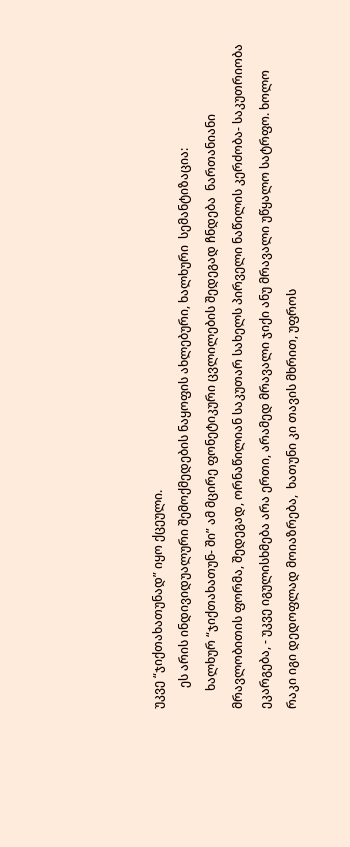უკვე “ჯიქთახათუნად” იყო ქცეული.
       ეს არის ინდივიდუალური შემოქმედების ნაყოფის ახლებური, ხალხური  სემანტიზაცია:
      ხალხურ “ჯიქთახათუნ- ში” ამ მცირე ფონეტიკური ცვლილების შედეგად ჩნდება  ნართანიანი მრავლობითის ფორმა, შედეგად, ორნაწილიან საკუთარ სახელს პირველი ნაწილის კერძობა- საკუთრიობა  ეკარგება, - უკვე იგულისხმება არა ერთი, არამედ მრავალი ჯიქი ანუ მრავალი უწყალო სატრფო. ხოლო რაკი იგი დედოფლად მოიაზრება,  ხათუნი კი თავის მხრით, უფროს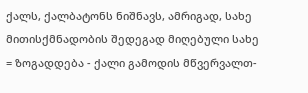ქალს, ქალბატონს ნიშნავს, ამრიგად, სახე მითისქმნადობის შედეგად მიღებული სახე = ზოგადდება - ქალი გამოდის მწვერვალთ-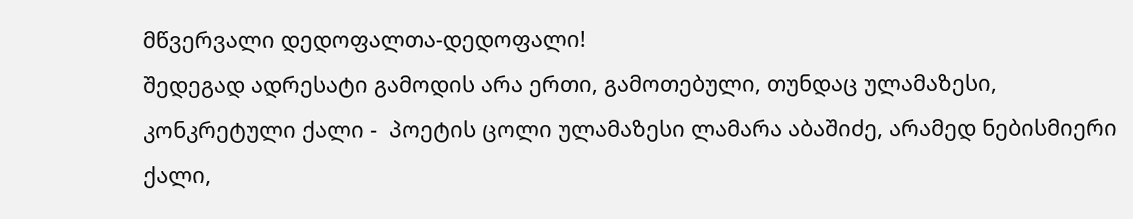მწვერვალი დედოფალთა-დედოფალი!
შედეგად ადრესატი გამოდის არა ერთი, გამოთებული, თუნდაც ულამაზესი, კონკრეტული ქალი -  პოეტის ცოლი ულამაზესი ლამარა აბაშიძე, არამედ ნებისმიერი ქალი,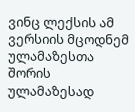ვინც ლექსის ამ   ვერსიის მცოდნემ   ულამაზესთა შორის ულამაზესად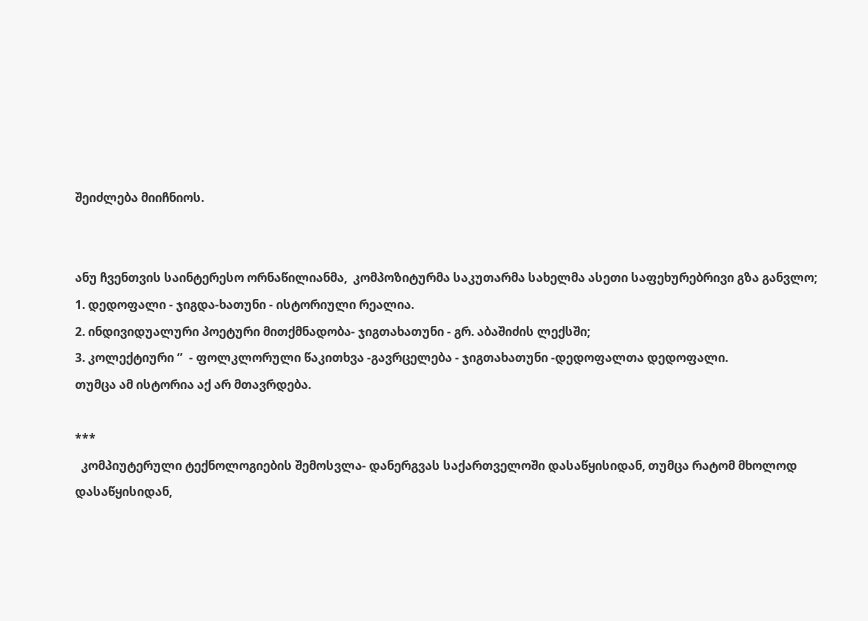შეიძლება მიიჩნიოს.


ანუ ჩვენთვის საინტერესო ორნაწილიანმა,  კომპოზიტურმა საკუთარმა სახელმა ასეთი საფეხურებრივი გზა განვლო;
1. დედოფალი - ჯიგდა-ხათუნი - ისტორიული რეალია.
2. ინდივიდუალური პოეტური მითქმნადობა- ჯიგთახათუნი - გრ. აბაშიძის ლექსში;
3. კოლექტიური ‘’  - ფოლკლორული წაკითხვა -გავრცელება - ჯიგთახათუნი -დედოფალთა დედოფალი.
თუმცა ამ ისტორია აქ არ მთავრდება.

***
  კომპიუტერული ტექნოლოგიების შემოსვლა- დანერგვას საქართველოში დასაწყისიდან, თუმცა რატომ მხოლოდ დასაწყისიდან,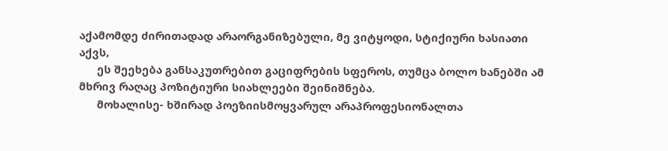აქამომდე ძირითადად არაორგანიზებული, მე ვიტყოდი, სტიქიური ხასიათი აქვს,
      ეს შეეხება განსაკუთრებით გაციფრების სფეროს, თუმცა ბოლო ხანებში ამ მხრივ რაღაც პოზიტიური სიახლეები შეინიშნება.
      მოხალისე- ხშირად პოეზიისმოყვარულ არაპროფესიონალთა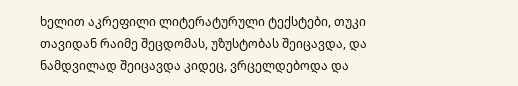ხელით აკრეფილი ლიტერატურული ტექსტები, თუკი თავიდან რაიმე შეცდომას, უზუსტობას შეიცავდა, და ნამდვილად შეიცავდა კიდეც, ვრცელდებოდა და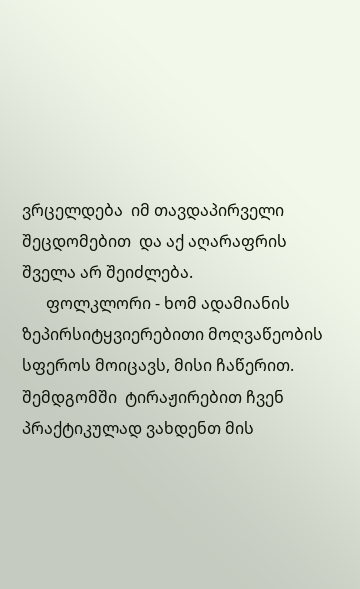ვრცელდება  იმ თავდაპირველი შეცდომებით  და აქ აღარაფრის შველა არ შეიძლება.
      ფოლკლორი - ხომ ადამიანის ზეპირსიტყვიერებითი მოღვაწეობის სფეროს მოიცავს, მისი ჩაწერით. შემდგომში  ტირაჟირებით ჩვენ პრაქტიკულად ვახდენთ მის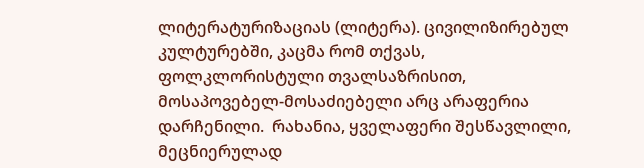ლიტერატურიზაციას (ლიტერა). ცივილიზირებულ კულტურებში, კაცმა რომ თქვას, ფოლკლორისტული თვალსაზრისით, მოსაპოვებელ-მოსაძიებელი არც არაფერია დარჩენილი.  რახანია, ყველაფერი შესწავლილი, მეცნიერულად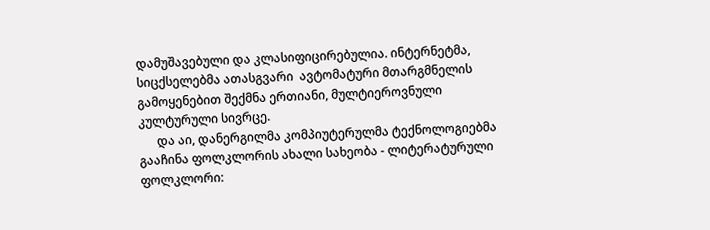დამუშავებული და კლასიფიცირებულია. ინტერნეტმა, სიცქსელებმა ათასგვარი  ავტომატური მთარგმნელის გამოყენებით შექმნა ერთიანი, მულტიეროვნული კულტურული სივრცე.
      და აი, დანერგილმა კომპიუტერულმა ტექნოლოგიებმა გააჩინა ფოლკლორის ახალი სახეობა - ლიტერატურული ფოლკლორი: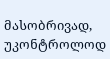მასობრივად, უკონტროლოდ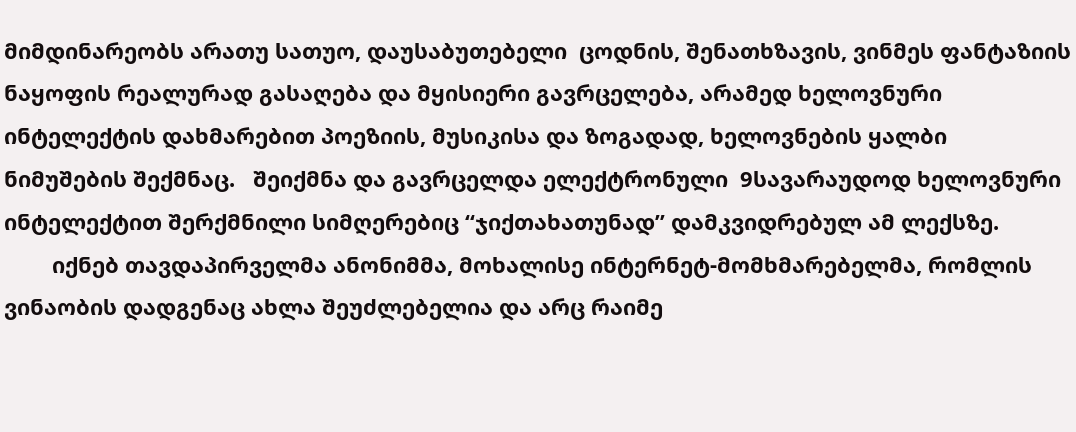მიმდინარეობს არათუ სათუო, დაუსაბუთებელი  ცოდნის, შენათხზავის, ვინმეს ფანტაზიის ნაყოფის რეალურად გასაღება და მყისიერი გავრცელება, არამედ ხელოვნური ინტელექტის დახმარებით პოეზიის, მუსიკისა და ზოგადად, ხელოვნების ყალბი ნიმუშების შექმნაც.   შეიქმნა და გავრცელდა ელექტრონული  9სავარაუდოდ ხელოვნური ინტელექტით შერქმნილი სიმღერებიც “ჯიქთახათუნად” დამკვიდრებულ ამ ლექსზე.
        იქნებ თავდაპირველმა ანონიმმა, მოხალისე ინტერნეტ-მომხმარებელმა, რომლის ვინაობის დადგენაც ახლა შეუძლებელია და არც რაიმე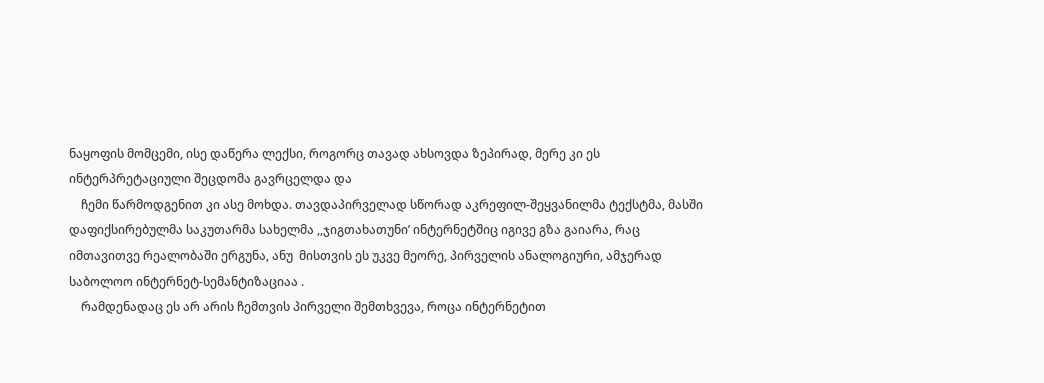ნაყოფის მომცემი, ისე დაწერა ლექსი, როგორც თავად ახსოვდა ზეპირად, მერე კი ეს  ინტერპრეტაციული შეცდომა გავრცელდა და
    ჩემი წარმოდგენით კი ასე მოხდა. თავდაპირველად სწორად აკრეფილ-შეყვანილმა ტექსტმა, მასში დაფიქსირებულმა საკუთარმა სახელმა ,,ჯიგთახათუნი’ ინტერნეტშიც იგივე გზა გაიარა, რაც იმთავითვე რეალობაში ერგუნა, ანუ  მისთვის ეს უკვე მეორე, პირველის ანალოგიური, ამჯერად   საბოლოო ინტერნეტ-სემანტიზაციაა .
    რამდენადაც ეს არ არის ჩემთვის პირველი შემთხვევა, როცა ინტერნეტით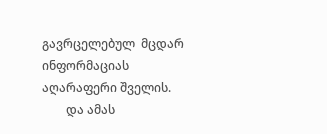გავრცელებულ  მცდარ ინფორმაციას აღარაფერი შველის.
        და ამას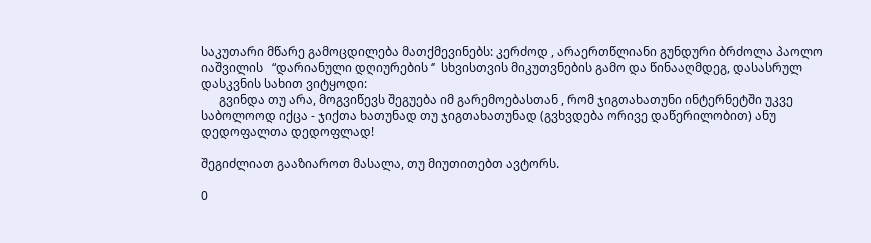საკუთარი მწარე გამოცდილება მათქმევინებს: კერძოდ , არაერთწლიანი გუნდური ბრძოლა პაოლო იაშვილის   “დარიანული დღიურების ‘’  სხვისთვის მიკუთვნების გამო და წინააღმდეგ, დასასრულ  დასკვნის სახით ვიტყოდი:
      გვინდა თუ არა, მოგვიწევს შეგუება იმ გარემოებასთან , რომ ჯიგთახათუნი ინტერნეტში უკვე საბოლოოდ იქცა - ჯიქთა ხათუნად თუ ჯიგთახათუნად (გვხვდება ორივე დაწერილობით) ანუ დედოფალთა დედოფლად!

შეგიძლიათ გააზიაროთ მასალა, თუ მიუთითებთ ავტორს.

0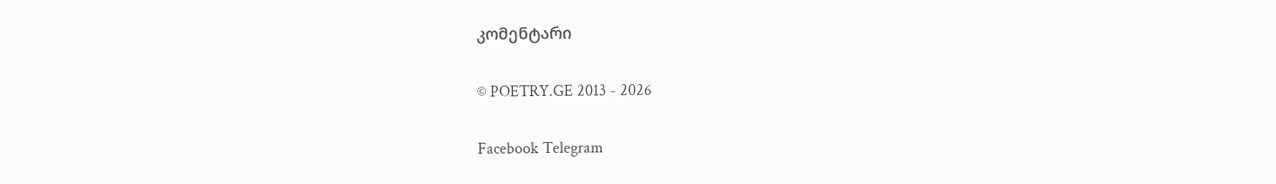კომენტარი

© POETRY.GE 2013 - 2026

Facebook Telegram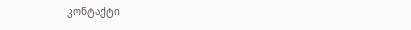კონტაქტი